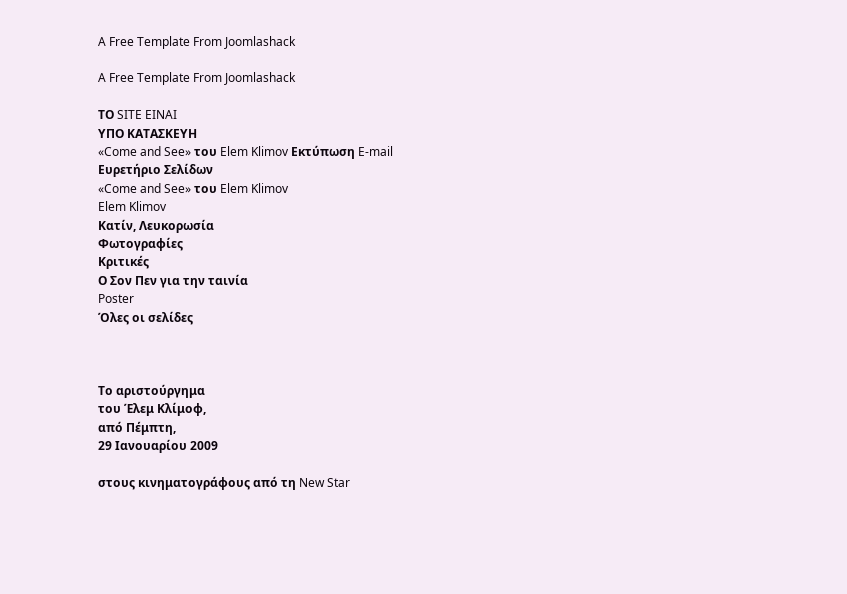A Free Template From Joomlashack

A Free Template From Joomlashack

ΤΟ SITE EINAI
ΥΠΟ ΚΑΤΑΣΚΕΥΗ
«Come and See» του Elem Klimov Εκτύπωση E-mail
Ευρετήριο Σελίδων
«Come and See» του Elem Klimov
Elem Klimov
Κατίν, Λευκορωσία
Φωτογραφίες
Κριτικές
Ο Σον Πεν για την ταινία
Poster
Όλες οι σελίδες



Το αριστούργημα
του Έλεμ Κλίμοφ,
από Πέμπτη,
29 Ιανουαρίου 2009

στους κινηματογράφους από τη New Star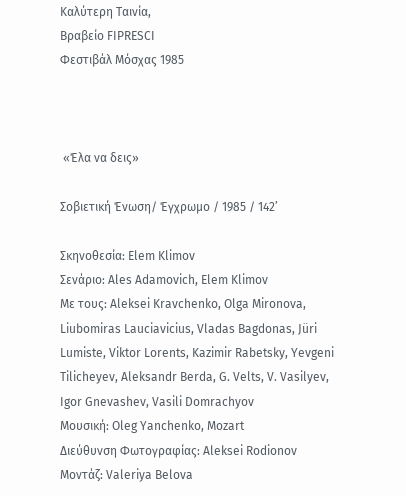Καλύτερη Ταινία,
Βραβείο FIPRESCI
Φεστιβάλ Μόσχας 1985



 «Έλα να δεις»

Σοβιετική Ένωση/ Έγχρωμο / 1985 / 142’

Σκηνοθεσία: Elem Klimov
Σενάριο: Ales Adamovich, Elem Klimov
Με τους: Aleksei Kravchenko, Olga Mironova, Liubomiras Lauciavicius, Vladas Bagdonas, Jüri Lumiste, Viktor Lorents, Kazimir Rabetsky, Yevgeni Tilicheyev, Aleksandr Berda, G. Velts, V. Vasilyev, Igor Gnevashev, Vasili Domrachyov
Μουσική: Oleg Yanchenko, Μοzart
Διεύθυνση Φωτογραφίας: Aleksei Rodionov
Μοντάζ: Valeriya Belova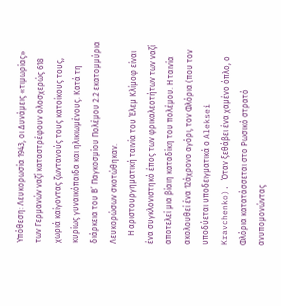Υπόθεση: Λευκορωσία 1943, οι Δυνάμεις «τιμωρίας» των Γερμανών ναζί καταστρέφουν ολοσχερώς 618 χωριά καίγοντας ζωντανούς τους κατοίκους τους, κυρίως γυναικόπαιδα και ηλικιωμένους. Κατά τη διάρκεια του Β’ Παγκοσμίου Πολέμου 2.2 εκατομμύρια Λευκορώσων σκοτώθηκαν.
    Η αριστουργηματική ταινία του Έλεμ Κλίμοφ είναι ένα συγκλονιστηκό έπος των φρικαλεοτήτων των ναζί αποτελεί μια βίαιη καταδίκη του πολέμου. Η ταινία ακολουθεί ένα 12άχρονο αγόρι, τον Φλόρια (που τον υποδύεται υποδειγματικά ο Aleksei Kravchenko). Όταν ξεθάβει ένα χαμένο όπλο, ο Φλόρια κατατάσσεται στο Ρωσικό στρατό ανυπομονώντας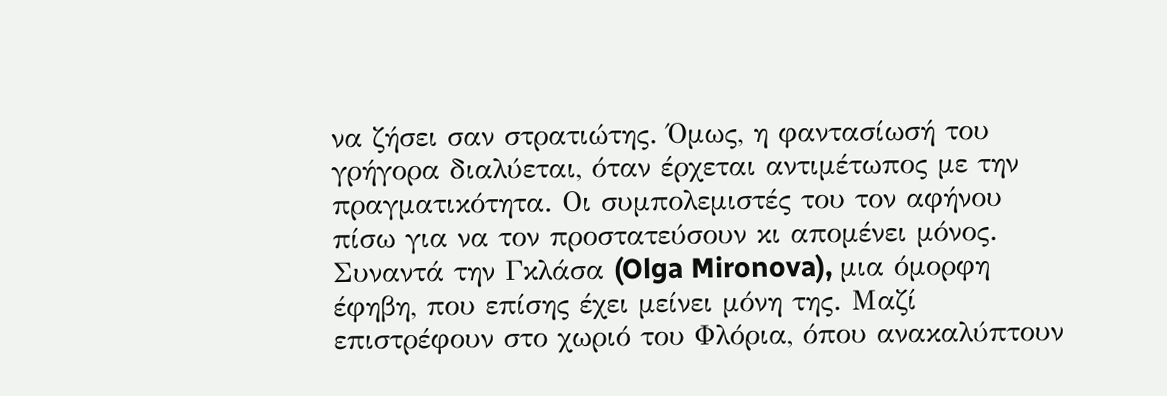να ζήσει σαν στρατιώτης. Όμως, η φαντασίωσή του γρήγορα διαλύεται, όταν έρχεται αντιμέτωπος με την πραγματικότητα. Οι συμπολεμιστές του τον αφήνου πίσω για να τον προστατεύσουν κι απομένει μόνος. Συναντά την Γκλάσα (Olga Mironova), μια όμορφη έφηβη, που επίσης έχει μείνει μόνη της. Μαζί επιστρέφουν στο χωριό του Φλόρια, όπου ανακαλύπτουν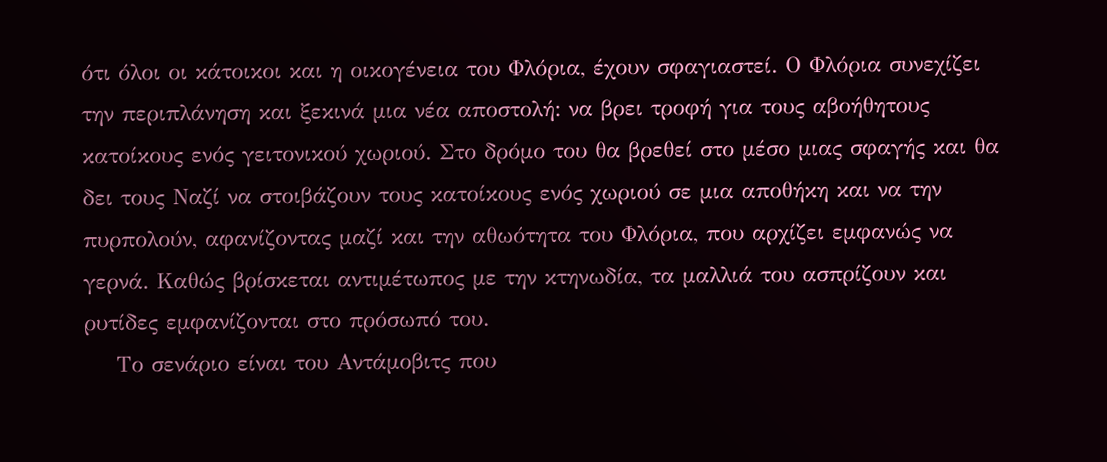ότι όλοι οι κάτοικοι και η οικογένεια του Φλόρια, έχουν σφαγιαστεί. Ο Φλόρια συνεχίζει την περιπλάνηση και ξεκινά μια νέα αποστολή: να βρει τροφή για τους αβοήθητους κατοίκους ενός γειτονικού χωριού. Στο δρόμο του θα βρεθεί στο μέσο μιας σφαγής και θα δει τους Ναζί να στοιβάζουν τους κατοίκους ενός χωριού σε μια αποθήκη και να την πυρπολούν, αφανίζοντας μαζί και την αθωότητα του Φλόρια, που αρχίζει εμφανώς να γερνά. Καθώς βρίσκεται αντιμέτωπος με την κτηνωδία, τα μαλλιά του ασπρίζουν και ρυτίδες εμφανίζονται στο πρόσωπό του.
    Το σενάριο είναι του Αντάμοβιτς που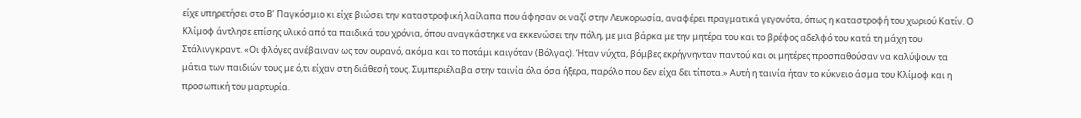είχε υπηρετήσει στο Β’ Παγκόσμιο κι είχε βιώσει την καταστροφική λαίλαπα που άφησαν οι ναζί στην Λευκορωσία, αναφέρει πραγματικά γεγονότα, όπως η καταστροφή του χωριού Κατίν. Ο Κλίμοφ άντλησε επίσης υλικό από τα παιδικά του χρόνια, όπου αναγκάστηκε να εκκενώσει την πόλη, με μια βάρκα με την μητέρα του και το βρέφος αδελφό του κατά τη μάχη του Στάλινγκραντ. «Οι φλόγες ανέβαιναν ως τον ουρανό, ακόμα και το ποτάμι καιγόταν (Βόλγας). Ήταν νύχτα, βόμβες εκρήγνηνταν παντού και οι μητέρες προσπαθούσαν να καλύψουν τα μάτια των παιδιών τους με ό,τι είχαν στη διάθεσή τους. Συμπεριέλαβα στην ταινία όλα όσα ήξερα, παρόλο που δεν είχα δει τίποτα.» Αυτή η ταινία ήταν το κύκνειο άσμα του Κλίμοφ και η προσωπική του μαρτυρία.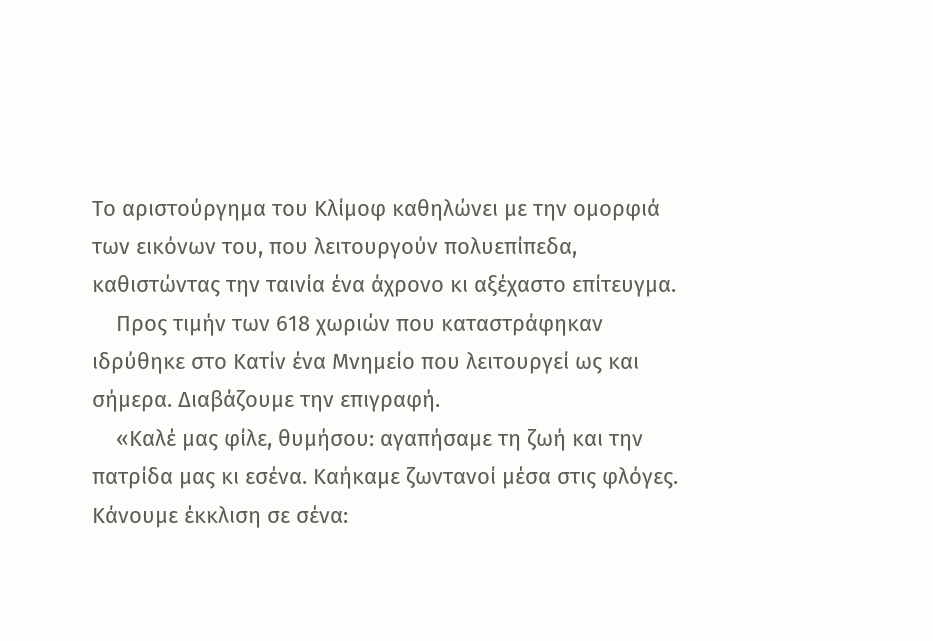Το αριστούργημα του Κλίμοφ καθηλώνει με την ομορφιά των εικόνων του, που λειτουργούν πολυεπίπεδα, καθιστώντας την ταινία ένα άχρονο κι αξέχαστο επίτευγμα.
    Προς τιμήν των 618 χωριών που καταστράφηκαν ιδρύθηκε στο Κατίν ένα Μνημείο που λειτουργεί ως και σήμερα. Διαβάζουμε την επιγραφή.
    «Καλέ μας φίλε, θυμήσου: αγαπήσαμε τη ζωή και την πατρίδα μας κι εσένα. Καήκαμε ζωντανοί μέσα στις φλόγες. Κάνουμε έκκλιση σε σένα: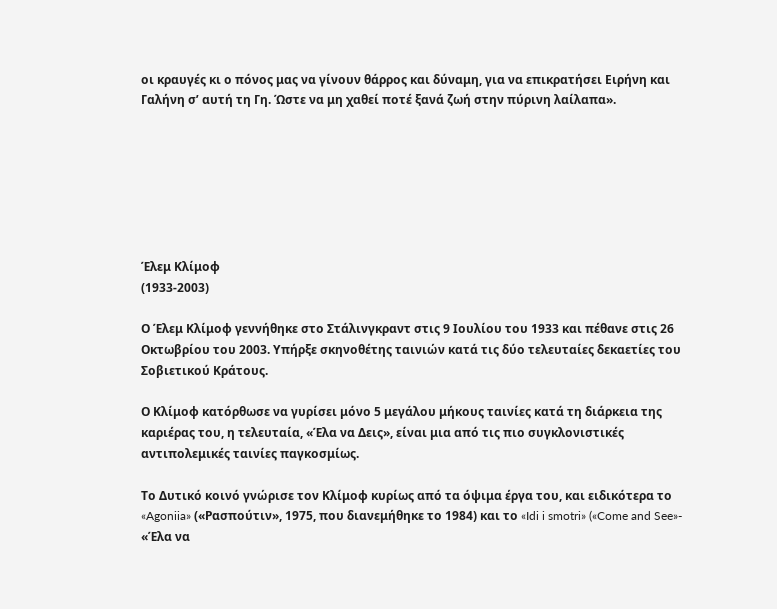οι κραυγές κι ο πόνος μας να γίνουν θάρρος και δύναμη, για να επικρατήσει Ειρήνη και Γαλήνη σ’ αυτή τη Γη. Ώστε να μη χαθεί ποτέ ξανά ζωή στην πύρινη λαίλαπα».







Έλεμ Κλίμοφ
(1933-2003)

Ο Έλεμ Κλίμοφ γεννήθηκε στο Στάλινγκραντ στις 9 Ιουλίου του 1933 και πέθανε στις 26 Οκτωβρίου του 2003. Υπήρξε σκηνοθέτης ταινιών κατά τις δύο τελευταίες δεκαετίες του Σοβιετικού Κράτους.

Ο Κλίμοφ κατόρθωσε να γυρίσει μόνο 5 μεγάλου μήκους ταινίες κατά τη διάρκεια της καριέρας του, η τελευταία, «Έλα να Δεις», είναι μια από τις πιο συγκλονιστικές αντιπολεμικές ταινίες παγκοσμίως.

Το Δυτικό κοινό γνώρισε τον Κλίμοφ κυρίως από τα όψιμα έργα του, και ειδικότερα το «Agoniia» («Ρασπούτιν», 1975, που διανεμήθηκε το 1984) και το «Idi i smotri» («Come and See»- «Έλα να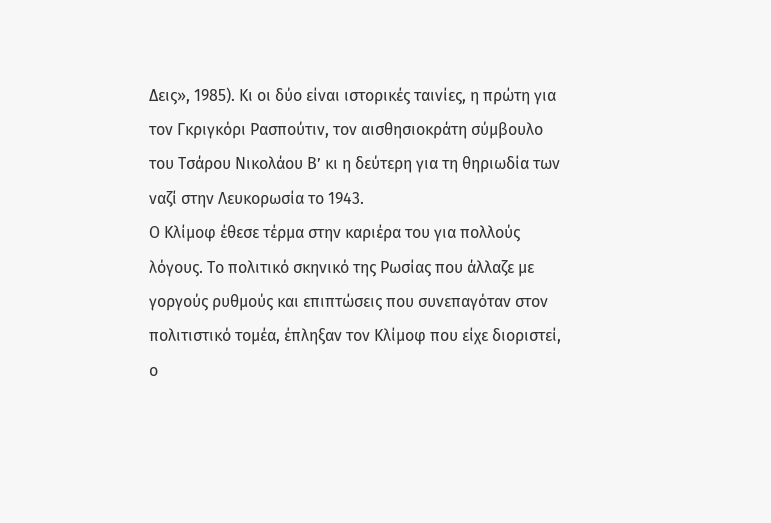Δεις», 1985). Κι οι δύο είναι ιστορικές ταινίες, η πρώτη για τον Γκριγκόρι Ρασπούτιν, τον αισθησιοκράτη σύμβουλο του Τσάρου Νικολάου Β’ κι η δεύτερη για τη θηριωδία των ναζί στην Λευκορωσία το 1943.
Ο Κλίμοφ έθεσε τέρμα στην καριέρα του για πολλούς λόγους. Το πολιτικό σκηνικό της Ρωσίας που άλλαζε με γοργούς ρυθμούς και επιπτώσεις που συνεπαγόταν στον πολιτιστικό τομέα, έπληξαν τον Κλίμοφ που είχε διοριστεί, ο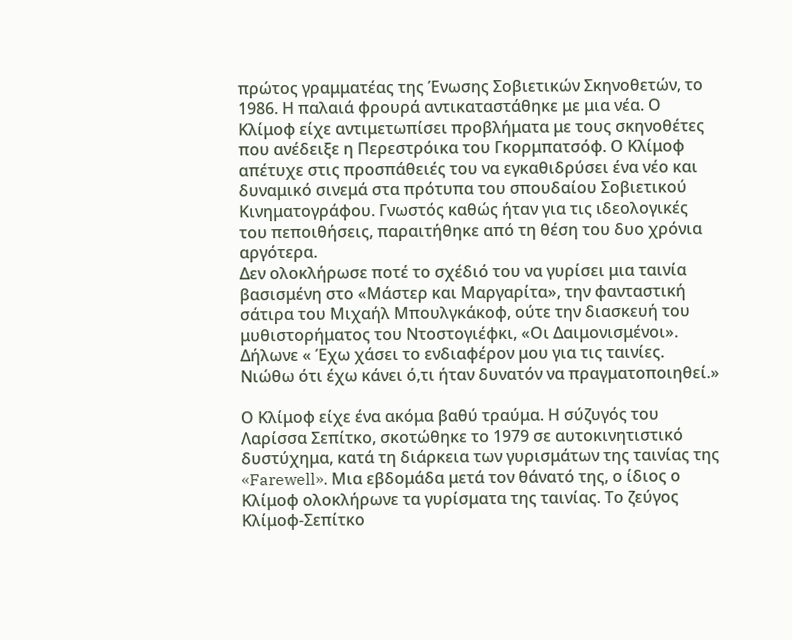πρώτος γραμματέας της Ένωσης Σοβιετικών Σκηνοθετών, το 1986. Η παλαιά φρουρά αντικαταστάθηκε με μια νέα. Ο Κλίμοφ είχε αντιμετωπίσει προβλήματα με τους σκηνοθέτες που ανέδειξε η Περεστρόικα του Γκορμπατσόφ. Ο Κλίμοφ απέτυχε στις προσπάθειές του να εγκαθιδρύσει ένα νέο και δυναμικό σινεμά στα πρότυπα του σπουδαίου Σοβιετικού Κινηματογράφου. Γνωστός καθώς ήταν για τις ιδεολογικές του πεποιθήσεις, παραιτήθηκε από τη θέση του δυο χρόνια αργότερα.
Δεν ολοκλήρωσε ποτέ το σχέδιό του να γυρίσει μια ταινία βασισμένη στο «Μάστερ και Μαργαρίτα», την φανταστική σάτιρα του Μιχαήλ Μπουλγκάκοφ, ούτε την διασκευή του μυθιστορήματος του Ντοστογιέφκι, «Οι Δαιμονισμένοι». Δήλωνε « Έχω χάσει το ενδιαφέρον μου για τις ταινίες. Νιώθω ότι έχω κάνει ό,τι ήταν δυνατόν να πραγματοποιηθεί.»

Ο Κλίμοφ είχε ένα ακόμα βαθύ τραύμα. Η σύζυγός του Λαρίσσα Σεπίτκο, σκοτώθηκε το 1979 σε αυτοκινητιστικό δυστύχημα, κατά τη διάρκεια των γυρισμάτων της ταινίας της  «Farewell». Μια εβδομάδα μετά τον θάνατό της, ο ίδιος ο Κλίμοφ ολοκλήρωνε τα γυρίσματα της ταινίας. Το ζεύγος Kλίμοφ-Σεπίτκο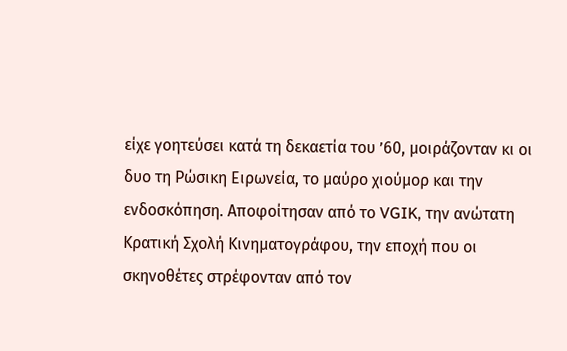είχε γοητεύσει κατά τη δεκαετία του ’60, μοιράζονταν κι οι δυο τη Ρώσικη Ειρωνεία, το μαύρο χιούμορ και την ενδοσκόπηση. Αποφοίτησαν από το VGIK, την ανώτατη Κρατική Σχολή Κινηματογράφου, την εποχή που οι σκηνοθέτες στρέφονταν από τον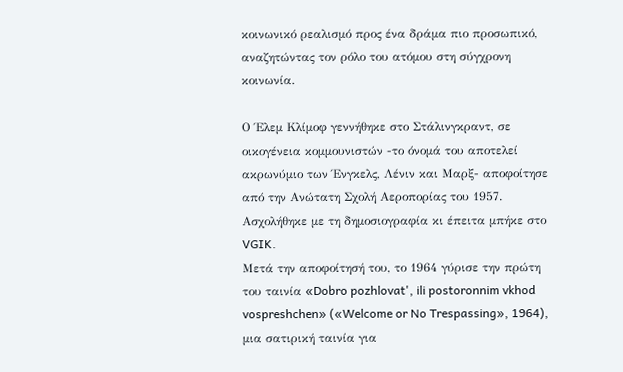κοινωνικό ρεαλισμό προς ένα δράμα πιο προσωπικό, αναζητώντας τον ρόλο του ατόμου στη σύγχρονη κοινωνία.

Ο Έλεμ Κλίμοφ γεννήθηκε στο Στάλινγκραντ, σε οικογένεια κομμουνιστών -το όνομά του αποτελεί ακρωνύμιο των Ένγκελς, Λένιν και Μαρξ- αποφοίτησε από την Ανώτατη Σχολή Αεροπορίας του 1957. Ασχολήθηκε με τη δημοσιογραφία κι έπειτα μπήκε στο VGIK.
Μετά την αποφοίτησή του, το 1964 γύρισε την πρώτη του ταινία «Dobro pozhlovat', ili postoronnim vkhod vospreshchen» («Welcome or No Trespassing», 1964), μια σατιρική ταινία για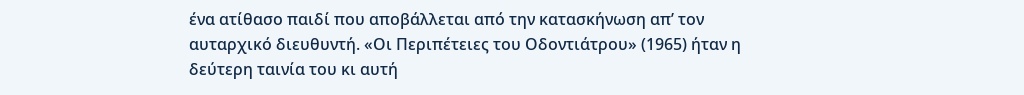ένα ατίθασο παιδί που αποβάλλεται από την κατασκήνωση απ’ τον αυταρχικό διευθυντή. «Οι Περιπέτειες του Οδοντιάτρου» (1965) ήταν η δεύτερη ταινία του κι αυτή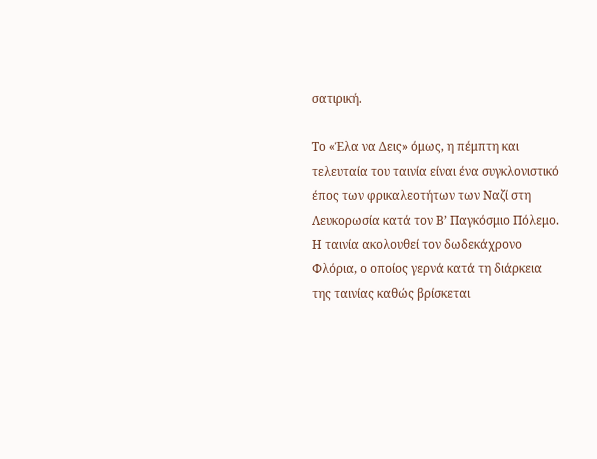σατιρική.

Το «Έλα να Δεις» όμως, η πέμπτη και τελευταία του ταινία είναι ένα συγκλονιστικό έπος των φρικαλεοτήτων των Nαζί στη Λευκορωσία κατά τον Β’ Παγκόσμιο Πόλεμο. Η ταινία ακολουθεί τον δωδεκάχρονο Φλόρια, ο οποίος γερνά κατά τη διάρκεια της ταινίας καθώς βρίσκεται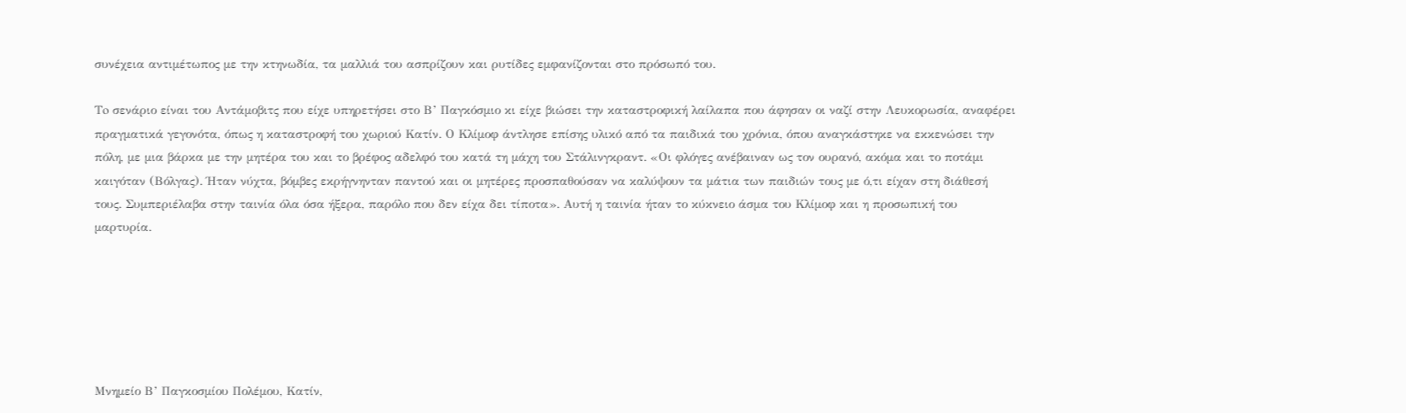συνέχεια αντιμέτωπος με την κτηνωδία, τα μαλλιά του ασπρίζουν και ρυτίδες εμφανίζονται στο πρόσωπό του.

Τo σενάριο είναι του Αντάμοβιτς που είχε υπηρετήσει στο Β’ Παγκόσμιο κι είχε βιώσει την καταστροφική λαίλαπα που άφησαν οι ναζί στην Λευκορωσία, αναφέρει πραγματικά γεγονότα, όπως η καταστροφή του χωριού Κατίν. Ο Κλίμοφ άντλησε επίσης υλικό από τα παιδικά του χρόνια, όπου αναγκάστηκε να εκκενώσει την πόλη, με μια βάρκα με την μητέρα του και το βρέφος αδελφό του κατά τη μάχη του Στάλινγκραντ. «Οι φλόγες ανέβαιναν ως τον ουρανό, ακόμα και το ποτάμι καιγόταν (Βόλγας). Ήταν νύχτα, βόμβες εκρήγνηνταν παντού και οι μητέρες προσπαθούσαν να καλύψουν τα μάτια των παιδιών τους με ό,τι είχαν στη διάθεσή τους. Συμπεριέλαβα στην ταινία όλα όσα ήξερα, παρόλο που δεν είχα δει τίποτα». Αυτή η ταινία ήταν το κύκνειο άσμα του Κλίμοφ και η προσωπική του μαρτυρία.






Μνημείο Β’ Παγκοσμίου Πολέμου, Κατίν,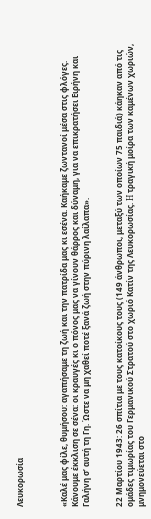Λευκορωσία



«Καλέ μας φίλε, θυμήσου: αγαπήσαμε τη ζωή και την πατρίδα μας κι εσένα. Καήκαμε ζωντανοί μέσα στις φλόγες. Κάνουμε έκκλιση σε σένα: οι κραυγές κι ο πόνος μας να γίνουν θάρρος και δύναμη, για να επικρατήσει Ειρήνη και Γαλήνη σ’ αυτή τη Γη. Ώστε να μη χαθεί ποτέ ξανά ζωή στην πύρινη λαίλαπα».


22 Μαρτίου 1943: 26 σπίτια με τους κατοίκους τους (149 άνθρωποι, μεταξύ των οποίων 75 παιδιά) κάηκαν από τις ομάδες τιμωρίας του Γερμανικού Στρατού στο χωριό Κατίν της Λευκορωσίας. H τραγική μοίρα των καμένων χωριών, μνημονεύεται στο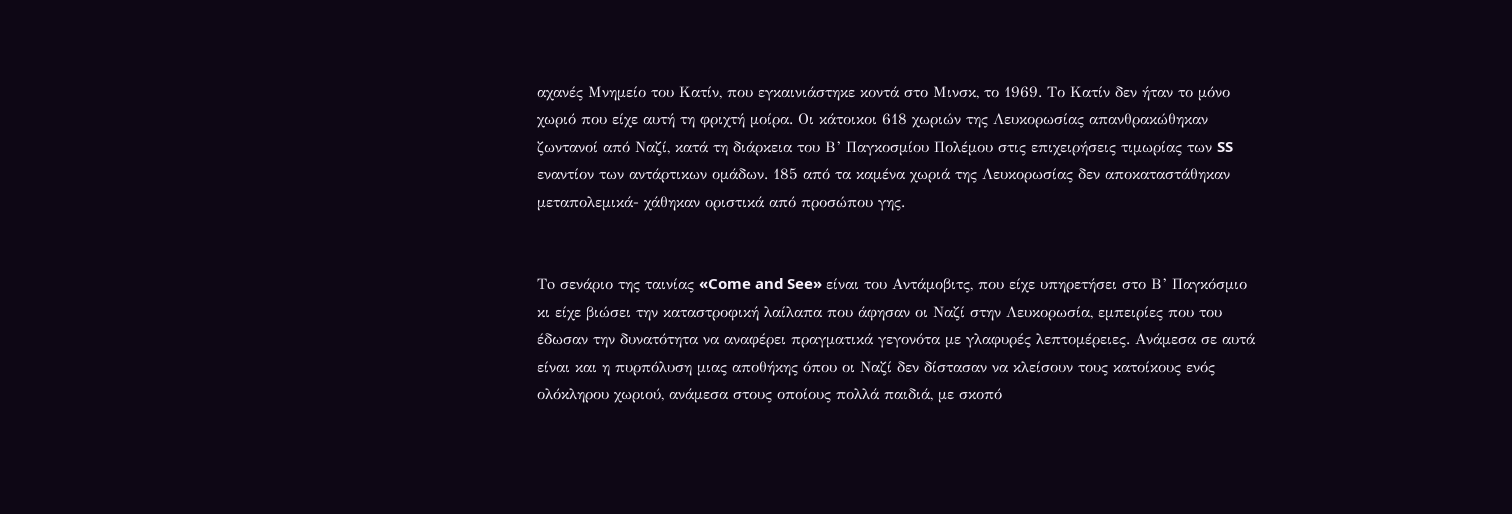αχανές Μνημείο του Κατίν, που εγκαινιάστηκε κοντά στο Μινσκ, το 1969. Το Κατίν δεν ήταν το μόνο χωριό που είχε αυτή τη φριχτή μοίρα. Οι κάτοικοι 618 χωριών της Λευκορωσίας απανθρακώθηκαν ζωντανοί από Ναζί, κατά τη διάρκεια του Β’ Παγκοσμίου Πολέμου στις επιχειρήσεις τιμωρίας των SS εναντίον των αντάρτικων ομάδων. 185 από τα καμένα χωριά της Λευκορωσίας δεν αποκαταστάθηκαν μεταπολεμικά- χάθηκαν οριστικά από προσώπου γης.


Τo σενάριο της ταινίας «Come and See» είναι του Αντάμοβιτς, που είχε υπηρετήσει στο Β’ Παγκόσμιο κι είχε βιώσει την καταστροφική λαίλαπα που άφησαν οι Ναζί στην Λευκορωσία, εμπειρίες που του έδωσαν την δυνατότητα να αναφέρει πραγματικά γεγονότα με γλαφυρές λεπτομέρειες. Ανάμεσα σε αυτά είναι και η πυρπόλυση μιας αποθήκης όπου οι Ναζί δεν δίστασαν να κλείσουν τους κατοίκους ενός ολόκληρου χωριού, ανάμεσα στους οποίους πολλά παιδιά, με σκοπό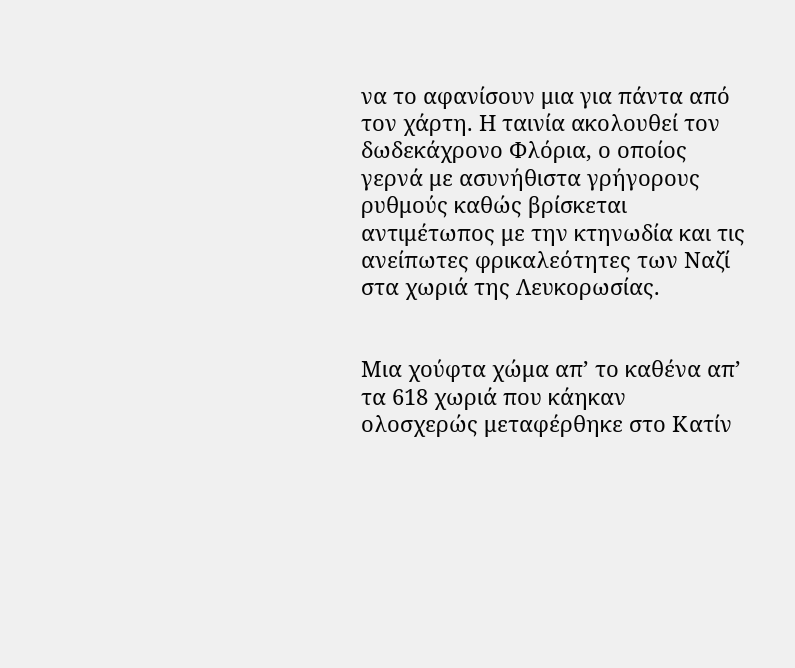να το αφανίσουν μια για πάντα από τον χάρτη. Η ταινία ακολουθεί τον δωδεκάχρονο Φλόρια, ο οποίος γερνά με ασυνήθιστα γρήγορους ρυθμούς καθώς βρίσκεται αντιμέτωπος με την κτηνωδία και τις ανείπωτες φρικαλεότητες των Ναζί στα χωριά της Λευκορωσίας.


Μια χούφτα χώμα απ’ το καθένα απ’ τα 618 χωριά που κάηκαν ολοσχερώς μεταφέρθηκε στο Κατίν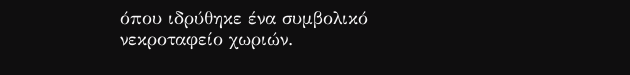όπου ιδρύθηκε ένα συμβολικό νεκροταφείο χωριών.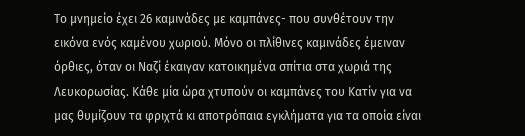Το μνημείο έχει 26 καμινάδες με καμπάνες- που συνθέτουν την εικόνα ενός καμένου χωριού. Μόνο οι πλίθινες καμινάδες έμειναν όρθιες, όταν οι Ναζί έκαιγαν κατοικημένα σπίτια στα χωριά της Λευκορωσίας. Κάθε μία ώρα χτυπούν οι καμπάνες του Κατίν για να μας θυμίζουν τα φριχτά κι αποτρόπαια εγκλήματα για τα οποία είναι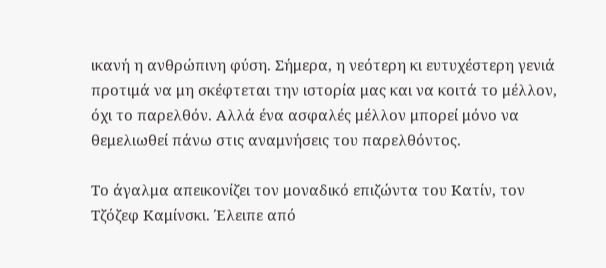ικανή η ανθρώπινη φύση. Σήμερα, η νεότερη κι ευτυχέστερη γενιά προτιμά να μη σκέφτεται την ιστορία μας και να κοιτά το μέλλον, όχι το παρελθόν. Αλλά ένα ασφαλές μέλλον μπορεί μόνο να θεμελιωθεί πάνω στις αναμνήσεις του παρελθόντος.

Το άγαλμα απεικονίζει τον μοναδικό επιζώντα του Κατίν, τον Τζόζεφ Καμίνσκι. Έλειπε από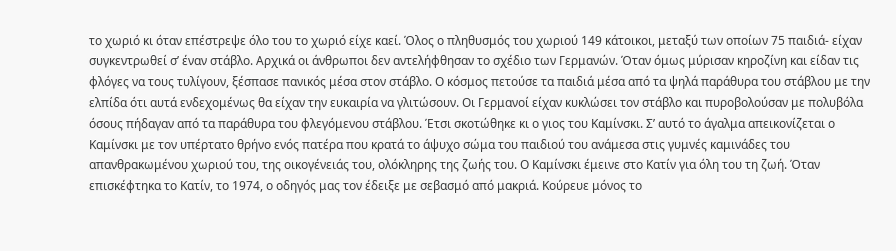το χωριό κι όταν επέστρεψε όλο του το χωριό είχε καεί. Όλος ο πληθυσμός του χωριού 149 κάτοικοι, μεταξύ των οποίων 75 παιδιά- είχαν συγκεντρωθεί σ’ έναν στάβλο. Αρχικά οι άνθρωποι δεν αντελήφθησαν το σχέδιο των Γερμανών. Όταν όμως μύρισαν κηροζίνη και είδαν τις φλόγες να τους τυλίγουν, ξέσπασε πανικός μέσα στον στάβλο. Ο κόσμος πετούσε τα παιδιά μέσα από τα ψηλά παράθυρα του στάβλου με την ελπίδα ότι αυτά ενδεχομένως θα είχαν την ευκαιρία να γλιτώσουν. Οι Γερμανοί είχαν κυκλώσει τον στάβλο και πυροβολούσαν με πολυβόλα όσους πήδαγαν από τα παράθυρα του φλεγόμενου στάβλου. Έτσι σκοτώθηκε κι ο γιος του Καμίνσκι. Σ’ αυτό το άγαλμα απεικονίζεται ο Καμίνσκι με τον υπέρτατο θρήνο ενός πατέρα που κρατά το άψυχο σώμα του παιδιού του ανάμεσα στις γυμνές καμινάδες του απανθρακωμένου χωριού του, της οικογένειάς του, ολόκληρης της ζωής του. Ο Καμίνσκι έμεινε στο Κατίν για όλη του τη ζωή. Όταν επισκέφτηκα το Κατίν, το 1974, ο οδηγός μας τον έδειξε με σεβασμό από μακριά. Κούρευε μόνος το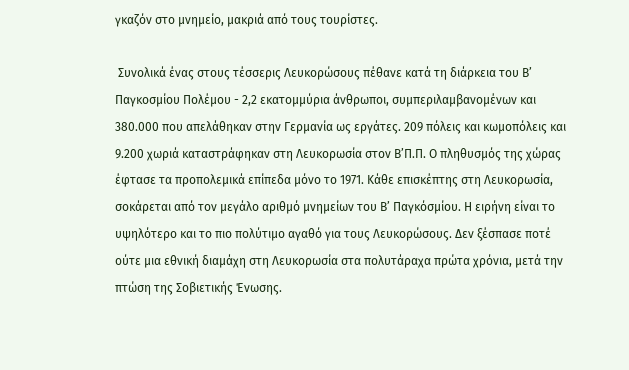γκαζόν στο μνημείο, μακριά από τους τουρίστες.

 Συνολικά ένας στους τέσσερις Λευκορώσους πέθανε κατά τη διάρκεια του Β’ Παγκοσμίου Πολέμου - 2,2 εκατομμύρια άνθρωποι, συμπεριλαμβανομένων και 380.000 που απελάθηκαν στην Γερμανία ως εργάτες. 209 πόλεις και κωμοπόλεις και 9.200 χωριά καταστράφηκαν στη Λευκορωσία στον Β’Π.Π. Ο πληθυσμός της χώρας έφτασε τα προπολεμικά επίπεδα μόνο το 1971. Κάθε επισκέπτης στη Λευκορωσία, σοκάρεται από τον μεγάλο αριθμό μνημείων του Β’ Παγκόσμίου. Η ειρήνη είναι το υψηλότερο και το πιο πολύτιμο αγαθό για τους Λευκορώσους. Δεν ξέσπασε ποτέ ούτε μια εθνική διαμάχη στη Λευκορωσία στα πολυτάραχα πρώτα χρόνια, μετά την πτώση της Σοβιετικής Ένωσης.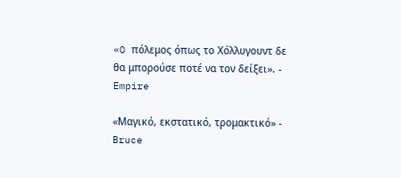«O πόλεμος όπως το Χόλλυγουντ δε θα μπορούσε ποτέ να τον δείξει». - Empire

«Μαγικό, εκστατικό, τρομακτικό» - Bruce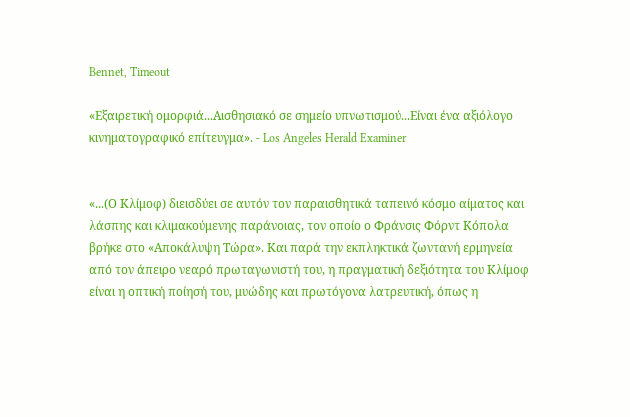Bennet, Timeout

«Εξαιρετική ομορφιά...Αισθησιακό σε σημείο υπνωτισμού...Είναι ένα αξιόλογο κινηματογραφικό επίτευγμα». - Los Angeles Herald Examiner


«...(Ο Κλίμοφ) διεισδύει σε αυτόν τον παραισθητικά ταπεινό κόσμο αίματος και λάσπης και κλιμακούμενης παράνοιας, τον οποίο ο Φράνσις Φόρντ Κόπολα βρήκε στο «Αποκάλυψη Τώρα». Και παρά την εκπληκτικά ζωντανή ερμηνεία από τον άπειρο νεαρό πρωταγωνιστή του, η πραγματική δεξιότητα του Κλίμοφ είναι η οπτική ποίησή του, μυώδης και πρωτόγονα λατρευτική, όπως η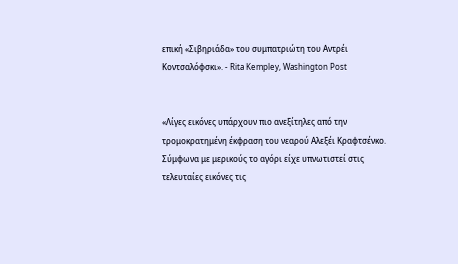επική «Σιβηριάδα» του συμπατριώτη του Αντρέι Κοντσαλόφσκι». - Rita Kempley, Washington Post


«Λίγες εικόνες υπάρχουν πιο ανεξίτηλες από την τρομοκρατημένη έκφραση του νεαρού Αλεξέι Κραφτσένκο. Σύμφωνα με μερικούς το αγόρι είχε υπνωτιστεί στις τελευταίες εικόνες τις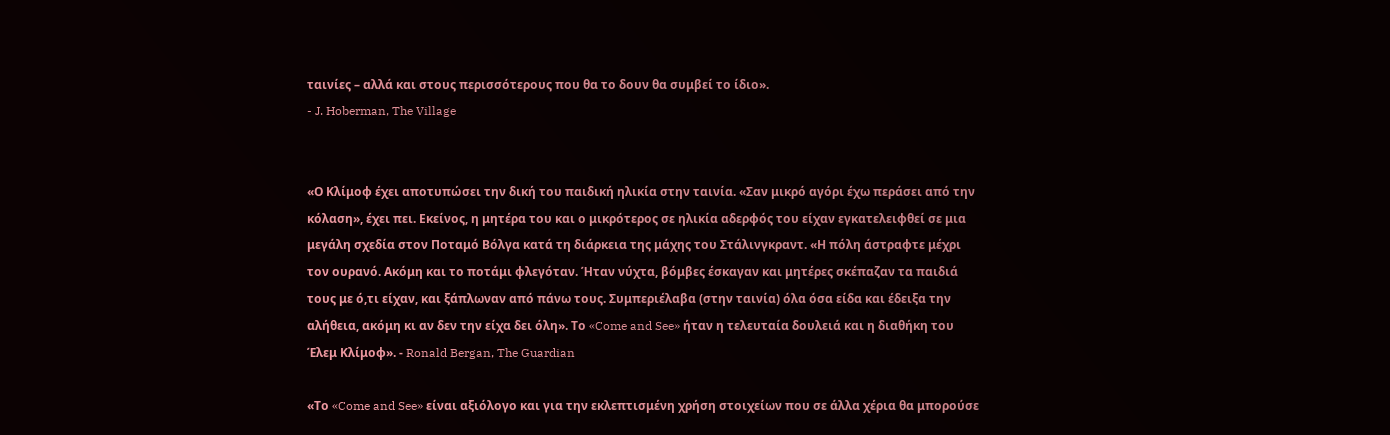ταινίες – αλλά και στους περισσότερους που θα το δουν θα συμβεί το ίδιο».
- J. Hoberman, The Village


«Ο Κλίμοφ έχει αποτυπώσει την δική του παιδική ηλικία στην ταινία. «Σαν μικρό αγόρι έχω περάσει από την κόλαση», έχει πει. Εκείνος, η μητέρα του και ο μικρότερος σε ηλικία αδερφός του είχαν εγκατελειφθεί σε μια μεγάλη σχεδία στον Ποταμό Βόλγα κατά τη διάρκεια της μάχης του Στάλινγκραντ. «Η πόλη άστραφτε μέχρι τον ουρανό. Ακόμη και το ποτάμι φλεγόταν. Ήταν νύχτα, βόμβες έσκαγαν και μητέρες σκέπαζαν τα παιδιά τους με ό,τι είχαν, και ξάπλωναν από πάνω τους. Συμπεριέλαβα (στην ταινία) όλα όσα είδα και έδειξα την αλήθεια, ακόμη κι αν δεν την είχα δει όλη». Το «Come and See» ήταν η τελευταία δουλειά και η διαθήκη του Έλεμ Κλίμοφ». - Ronald Bergan, The Guardian

«Το «Come and See» είναι αξιόλογο και για την εκλεπτισμένη χρήση στοιχείων που σε άλλα χέρια θα μπορούσε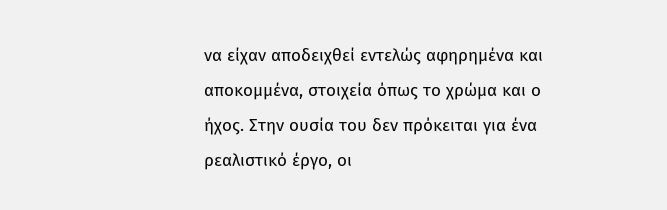να είχαν αποδειχθεί εντελώς αφηρημένα και αποκομμένα, στοιχεία όπως το χρώμα και ο ήχος. Στην ουσία του δεν πρόκειται για ένα ρεαλιστικό έργο, οι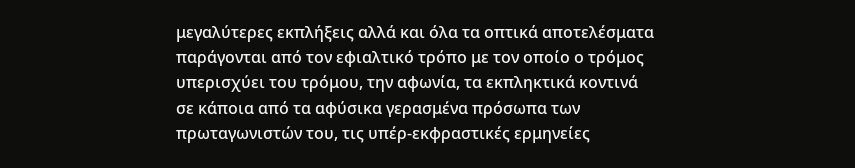μεγαλύτερες εκπλήξεις αλλά και όλα τα οπτικά αποτελέσματα παράγονται από τον εφιαλτικό τρόπο με τον οποίο ο τρόμος υπερισχύει του τρόμου, την αφωνία, τα εκπληκτικά κοντινά σε κάποια από τα αφύσικα γερασμένα πρόσωπα των πρωταγωνιστών του, τις υπέρ-εκφραστικές ερμηνείες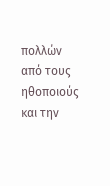πολλών από τους ηθοποιούς και την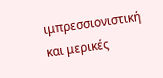ιμπρεσσιονιστική και μερικές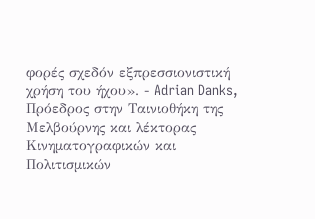φορές σχεδόν εξπρεσσιονιστική χρήση του ήχου». - Adrian Danks, Πρόεδρος στην Ταινιοθήκη της Μελβούρνης και λέκτορας Κινηματογραφικών και Πολιτισμικών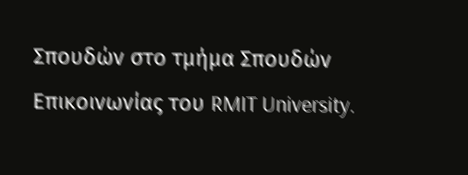Σπουδών στο τμήμα Σπουδών Επικοινωνίας του RMIT University.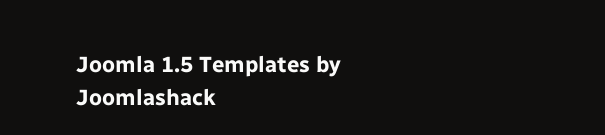Joomla 1.5 Templates by Joomlashack